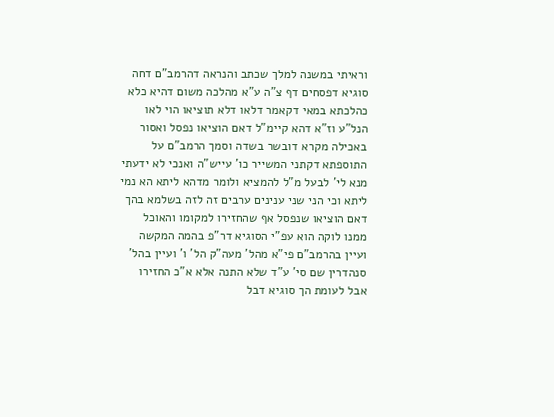וראיתי במשנה למלך שכתב והנראה דהרמב"ם דחה סוגיא דפסחים דף צ"ה ע"א מהלכה משום דהיא כלא כהלכתא במאי דקאמר דלאו דלא תוציאו הוי לאו הנל"ע וז"א דהא קיימ"ל דאם הוציאו נפסל ואסור באכילה מקרא דובשר בשדה וסמך הרמב"ם על התוספתא דקתני המשייר כו' עייש"ה ואנכי לא ידעתי מנא לי' לבעל מ"ל להמציא ולומר מדהא ליתא הא נמי ליתא וכי הני שני ענינים ערבים זה לזה בשלמא בהך דאם הוציאו שנפסל אף שהחזירו למקומו והאוכל ממנו לוקה הוא עפ"י הסוגיא דר"פ בהמה המקשה ועיין בהרמב"ם פי"א מהל' מעה"ק הל' ו' ועיין בהל' סנהדרין שם סי' ע"ד שלא התנה אלא א"כ החזירו אבל לעומת הך סוגיא דבל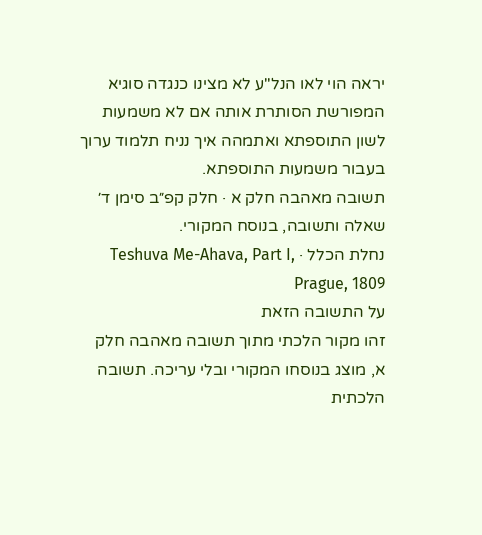יראה הוי לאו הנל"ע לא מצינו כנגדה סוגיא המפורשת הסותרת אותה אם לא משמעות לשון התוספתא ואתמהה איך נניח תלמוד ערוך בעבור משמעות התוספתא.
תשובה מאהבה חלק א · חלק קפ״ב סימן ד׳
שאלה ותשובה, בנוסח המקורי.
נחלת הכלל · Teshuva Me-Ahava, Part I, Prague, 1809
על התשובה הזאת
זהו מקור הלכתי מתוך תשובה מאהבה חלק א, מוצג בנוסחו המקורי ובלי עריכה. תשובה הלכתית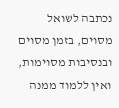נכתבה לשואל מסוים, בזמן מסוים ובנסיבות מסוימות, ואין ללמוד ממנה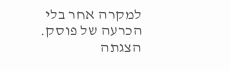למקרה אחר בלי הכרעה של פוסק. הצגתה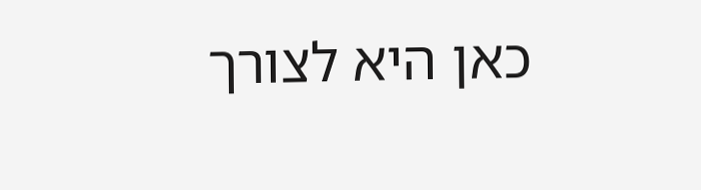כאן היא לצורך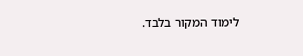לימוד המקור בלבד.